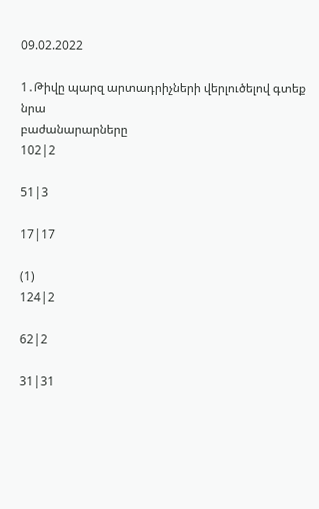09.02.2022

1․Թիվը պարզ արտադրիչների վերլուծելով գտեք նրա
բաժանարարները
102|2

51|3

17|17

(1)
124|2

62|2

31|31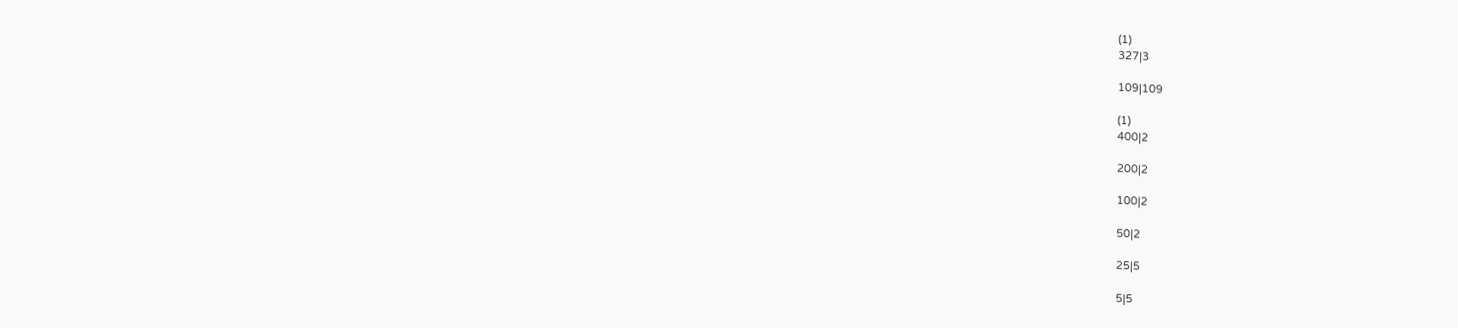(1)
327|3

109|109

(1)
400|2

200|2

100|2

50|2

25|5

5|5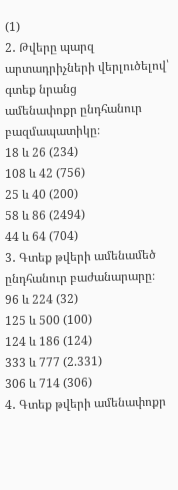(1)
2․ Թվերը պարզ արտադրիչների վերլուծելով՝ գտեք նրանց
ամենափոքր ընդհանուր բազմապատիկը։
18 և 26 (234)
108 և 42 (756)
25 և 40 (200)
58 և 86 (2494)
44 և 64 (704)
3․ Գտեք թվերի ամենամեծ ընդհանուր բաժանարարը։
96 և 224 (32)
125 և 500 (100)
124 և 186 (124)
333 և 777 (2.331)
306 և 714 (306)
4․ Գտեք թվերի ամենափոքր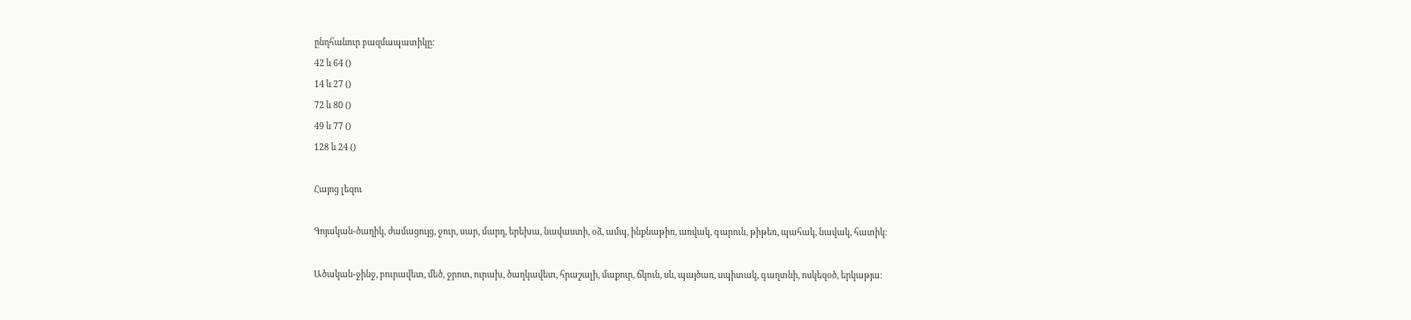ընդհանուր բազմապատիկը։
42 և 64 ()
14 և 27 ()
72 և 80 ()
49 և 77 ()
128 և 24 ()

Հայոց լեզու

Գոյական-ծաղիկ, ժամացույց, ջուր, սար, մարդ, երեխա, նավաստի, օձ, ամպ, ինքնաթիռ, առվակ, գարուն, թիթեռ, պահակ, նավակ, հատիկ։

Ածական-ջինջ, բուրավետ, մեծ, ջրոտ, ուրախ, ծաղկավետ, հրաշալի, մաքուր, ճկուն, սև, պայծառ, սպիտակ, գաղտնի, ոսկեզօծ, երկաթյա։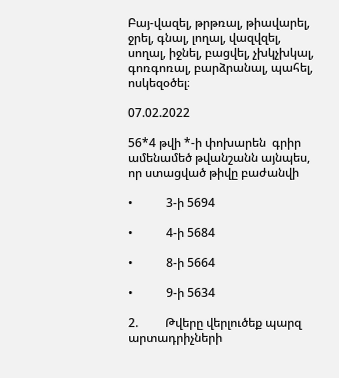Բայ-վազել, թրթռալ, թիավարել, ջրել, գնալ, լողալ, վազվզել, սողալ, իջնել, բացվել, չխկչխկալ, գոռգոռալ, բարձրանալ, պահել, ոսկեզօծել։

07.02.2022

56*4 թվի *-ի փոխարեն  գրիր ամենամեծ թվանշանն այնպես, որ ստացված թիվը բաժանվի

•           3-ի 5694

•           4-ի 5684

•           8-ի 5664

•           9-ի 5634

2.         Թվերը վերլուծեք պարզ արտադրիչների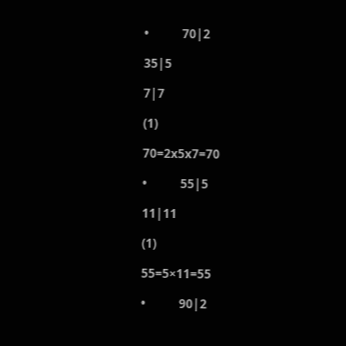•           70|2

35|5

7|7

(1)

70=2x5x7=70

•           55|5

11|11

(1)

55=5×11=55

•           90|2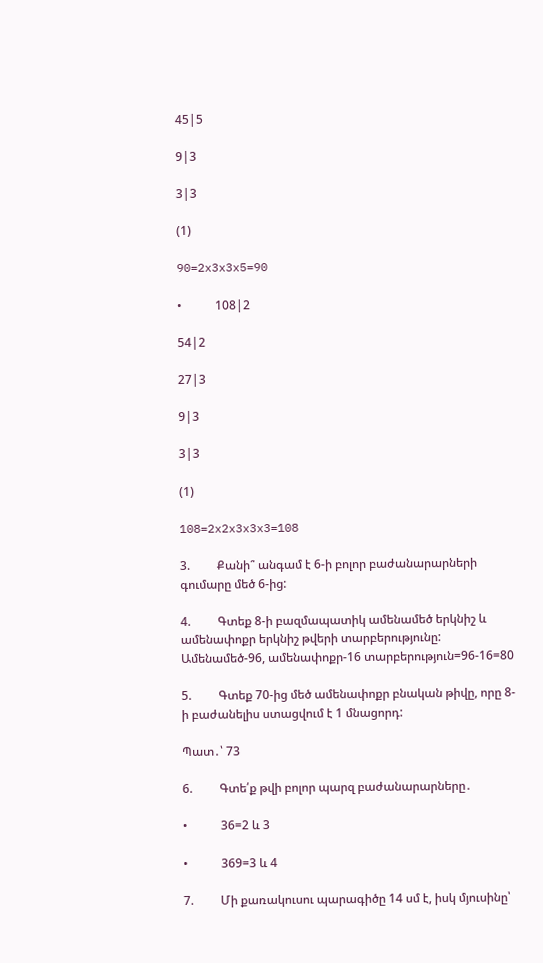45|5

9|3

3|3

(1)

90=2x3x3x5=90

•           108|2

54|2

27|3

9|3

3|3

(1)

108=2x2x3x3x3=108

3.         Քանի՞ անգամ է 6-ի բոլոր բաժանարարների գումարը մեծ 6-ից:

4.         Գտեք 8-ի բազմապատիկ ամենամեծ երկնիշ և ամենափոքր երկնիշ թվերի տարբերությունը: Ամենամեծ-96, ամենափոքր-16 տարբերություն=96-16=80

5.         Գտեք 70-ից մեծ ամենափոքր բնական թիվը, որը 8-ի բաժանելիս ստացվում է 1 մնացորդ:

Պատ․՝ 73

6.         Գտե՛ք թվի բոլոր պարզ բաժանարարները․

•           36=2 և 3

•           369=3 և 4

7.         Մի քառակուսու պարագիծը 14 սմ է, իսկ մյուսինը՝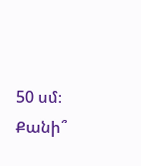50 սմ։ Քանի՞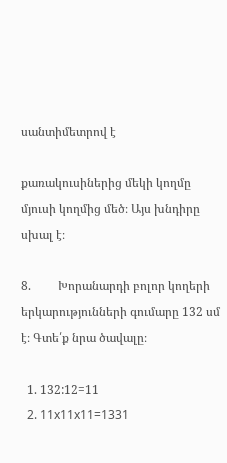սանտիմետրով է

քառակուսիներից մեկի կողմը մյուսի կողմից մեծ։ Այս խնդիրը սխալ է։

8.         Խորանարդի բոլոր կողերի երկարությունների գումարը 132 սմ է։ Գտե՛ք նրա ծավալը։

  1. 132:12=11
  2. 11x11x11=1331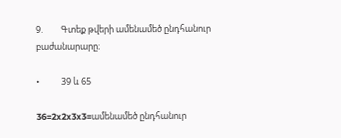9.         Գտեք թվերի ամենամեծ ընդհանուր բաժանարարը։

•           39 և 65

36=2x2x3x3=ամենամեծ ընդհանուր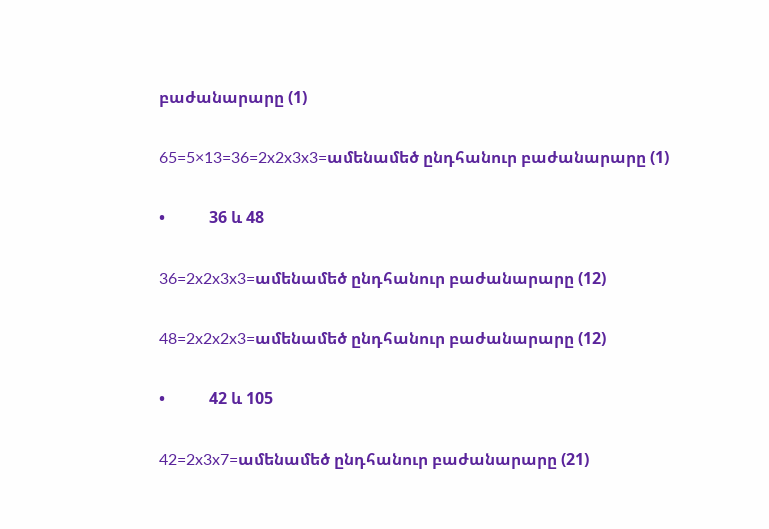բաժանարարը (1)

65=5×13=36=2x2x3x3=ամենամեծ ընդհանուր բաժանարարը (1)

•           36 և 48

36=2x2x3x3=ամենամեծ ընդհանուր բաժանարարը (12)

48=2x2x2x3=ամենամեծ ընդհանուր բաժանարարը (12)

•           42 և 105

42=2x3x7=ամենամեծ ընդհանուր բաժանարարը (21)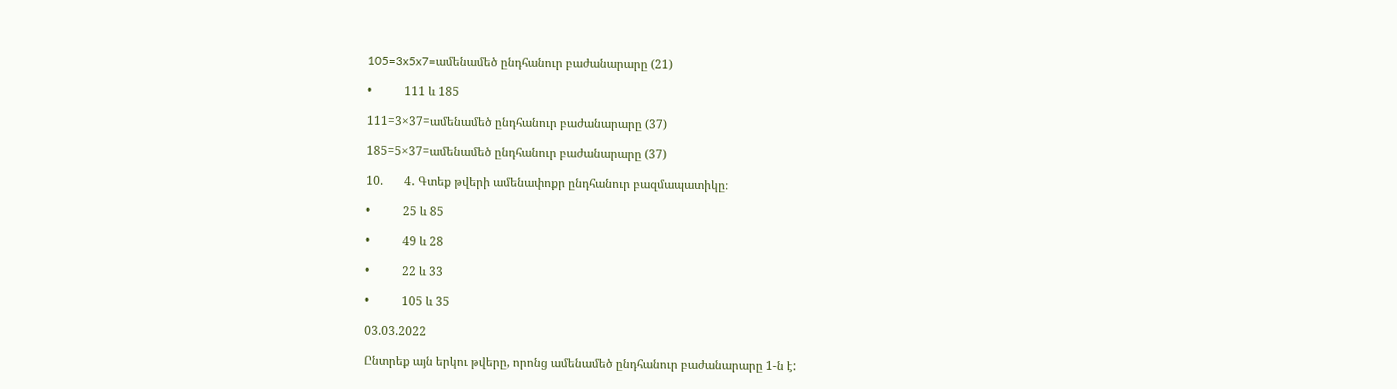105=3x5x7=ամենամեծ ընդհանուր բաժանարարը (21)

•           111 և 185

111=3×37=ամենամեծ ընդհանուր բաժանարարը (37)

185=5×37=ամենամեծ ընդհանուր բաժանարարը (37)

10.       4․ Գտեք թվերի ամենափոքր ընդհանուր բազմապատիկը։

•           25 և 85

•           49 և 28

•           22 և 33

•           105 և 35

03.03.2022

Ընտրեք այն երկու թվերը, որոնց ամենամեծ ընդհանուր բաժանարարը 1-ն է: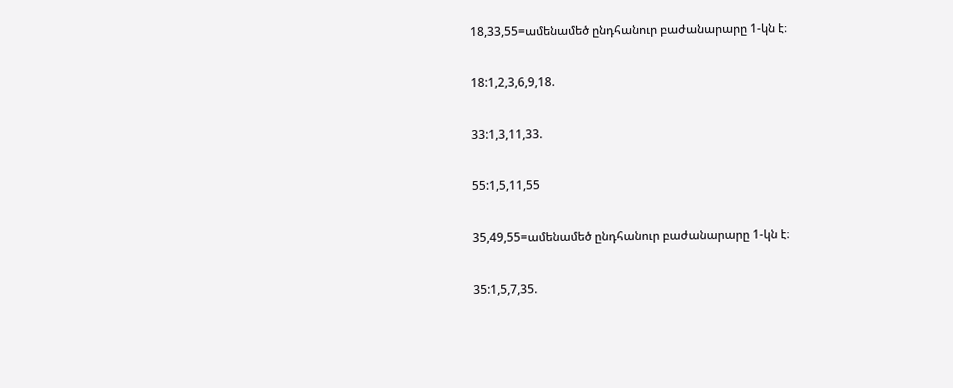18,33,55=ամենամեծ ընդհանուր բաժանարարը 1-կն է։

18:1,2,3,6,9,18.

33:1,3,11,33.

55:1,5,11,55

35,49,55=ամենամեծ ընդհանուր բաժանարարը 1-կն է։

35:1,5,7,35.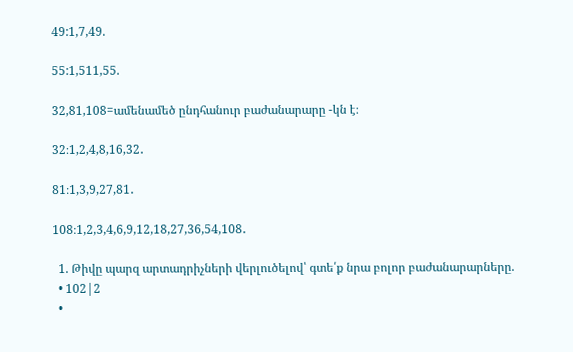49:1,7,49.

55:1,511,55.

32,81,108=ամենամեծ ընդհանուր բաժանարարը -կն է։

32։1,2,4,8,16,32․

81։1,3,9,27,81․

108։1,2,3,4,6,9,12,18,27,36,54,108․

  1. Թիվը պարզ արտադրիչների վերլուծելով՝ գտե՛ք նրա բոլոր բաժանարարները.
  • 102|2
  •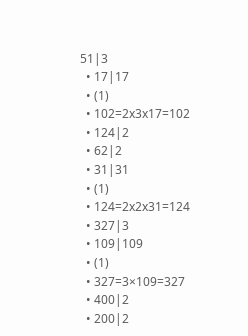51|3
  • 17|17
  • (1)
  • 102=2x3x17=102
  • 124|2
  • 62|2
  • 31|31
  • (1)
  • 124=2x2x31=124
  • 327|3
  • 109|109
  • (1)
  • 327=3×109=327
  • 400|2
  • 200|2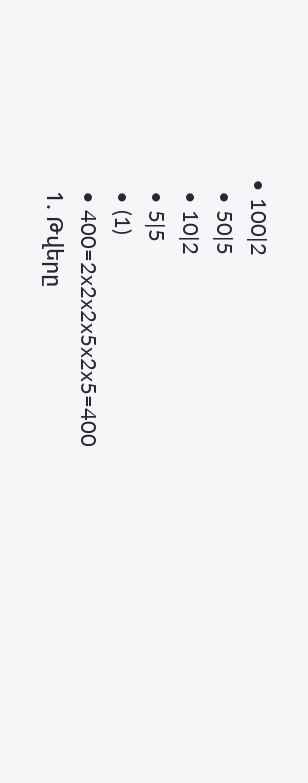• 100|2
  • 50|5
  • 10|2
  • 5|5
  • (1)
  • 400=2x2x2x5x2x5=400
  1. Թվերը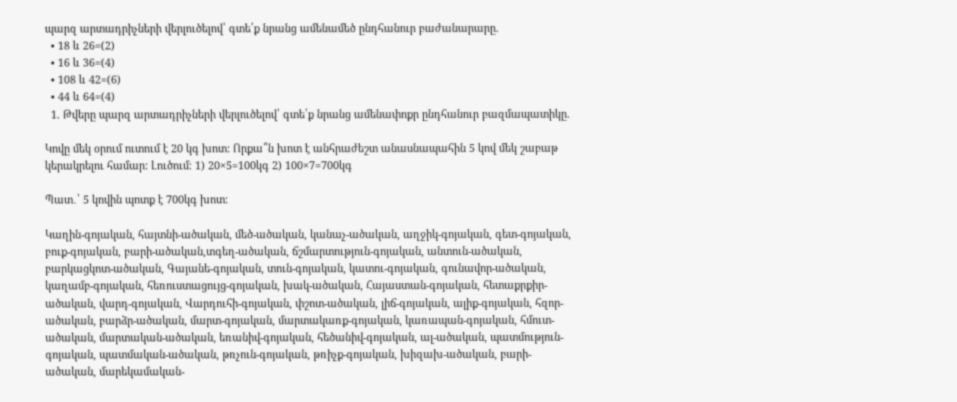պարզ արտադրիչների վերլուծելով՝ գտե՛ք նրանց ամենամեծ ընդհանուր բաժանարարը.
  • 18 և 26=(2)
  • 16 և 36=(4)
  • 108 և 42=(6)
  • 44 և 64=(4)
  1. Թվերը պարզ արտադրիչների վերլուծելով՝ գտե՛ք նրանց ամենափոքր ընդհանուր բազմապատիկը.

Կովը մեկ օրում ուտում է 20 կգ խոտ: Որքա՞ն խոտ է անհրաժեշտ անասնապահին 5 կով մեկ շաբաթ կերակրելու համար: Լուծում։ 1) 20×5=100կգ 2) 100×7=700կգ

Պատ․՝ 5 կովին պոտք է 700կգ խոտ։

Կաղին-գոյական, հայտնի-ածական, մեծ-ածական, կանաչ-ածական, աղջիկ-գոյական, գետ-գոյական, բուք-գոյական, բարի-ածական,տգեղ-ածական, ճշմարտություն-գոյական, անտուն-ածական, բարկացկոտ-ածական, Գայանե-գոյական, տուն-գոյական, կատու-գոյական, գունավոր-ածական, կաղամբ-գոյական, հեռուստացույց-գոյական, խակ-ածական, Հայաստան-գոյական, հետաքրքիր-ածական, վարդ-գոյական, Վարդուհի-գոյական, փշոտ-ածական, լիճ-գոյական, ալիք-գոյական, հզոր-ածական, բարձր-ածական, մարտ-գոյական, մարտակառք-գոյական, կառապան-գոյական, հմուտ-ածական, մարտական-ածական, եռանիվ-գոյական, հեծանիվ-գոյական, ալ-ածական, պատմություն-գոյական, պատմական-ածական, թռչուն-գոյական, թռիչք-գոյական, խիզախ-ածական, բարի-ածական, մարեկամական-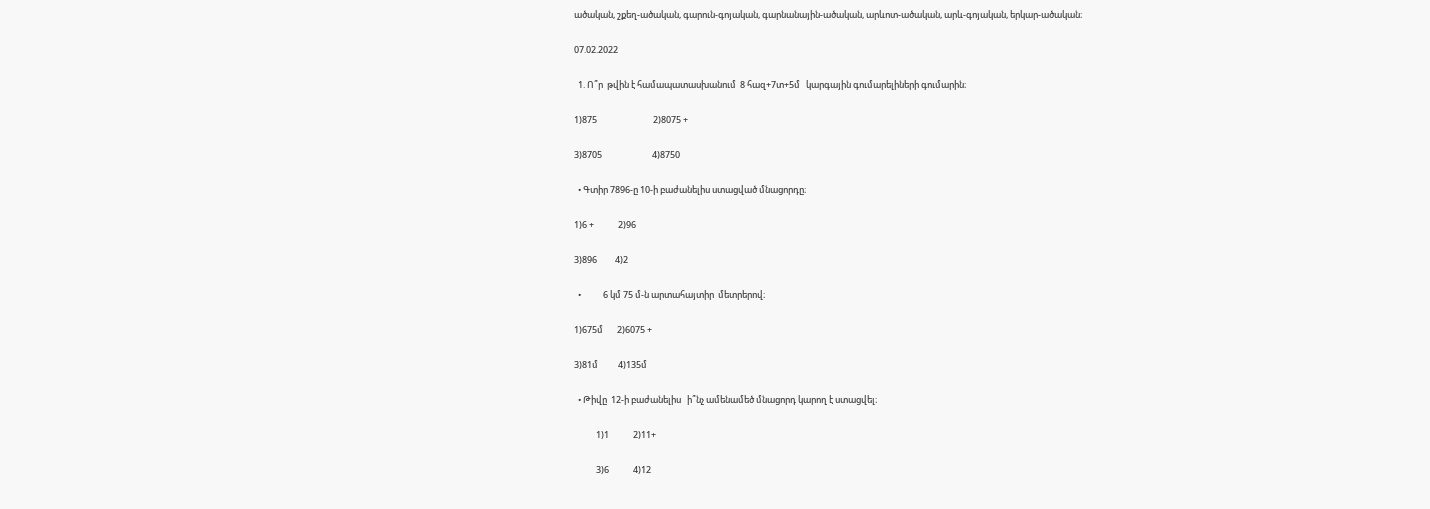ածական, շքեղ-ածական, գարուն-գոյական, գարնանային-ածական, արևոտ-ածական, արև-գոյական, երկար-ածական։

07.02.2022

  1. Ո՞ր  թվին է համապատասխանում  8 հազ+7տ+5մ   կարգային գումարելիների գումարին։

1)875                            2)8075 +

3)8705                         4)8750

  • Գտիր 7896-ը 10-ի բաժանելիս ստացված մնացորդը։

1)6 +            2)96

3)896         4)2

  •           6 կմ 75 մ-ն արտահայտիր  մետրերով։

1)675մ       2)6075 +

3)81մ          4)135մ

  • Թիվը  12-ի բաժանելիս   ի՞նչ ամենամեծ մնացորդ կարող է ստացվել։

           1)1            2)11+

           3)6            4)12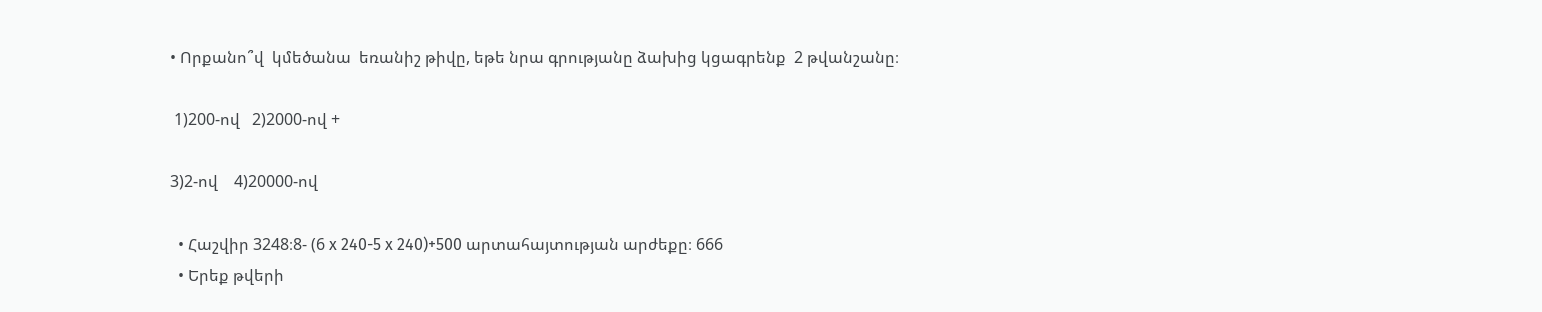• Որքանո՞վ  կմեծանա  եռանիշ թիվը, եթե նրա գրությանը ձախից կցագրենք  2 թվանշանը։

 1)200-ով   2)2000-ով +

3)2-ով    4)20000-ով

  • Հաշվիր 3248։8- (6 x 240-5 x 240)+500 արտահայտության արժեքը։ 666
  • Երեք թվերի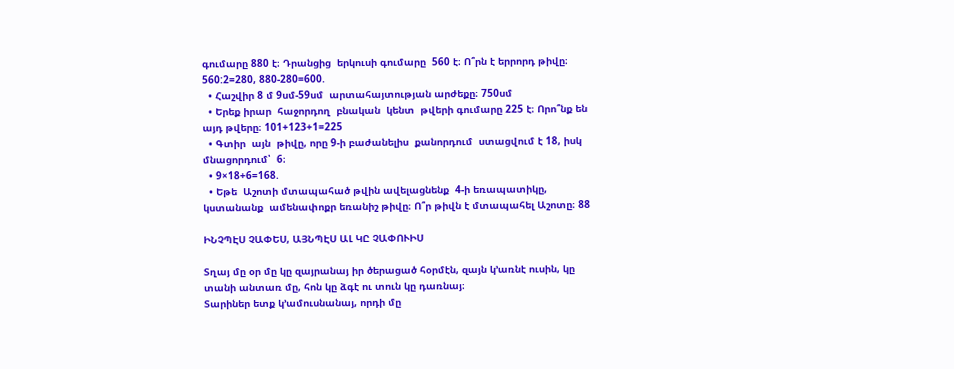գումարը 880 է։ Դրանցից  երկուսի գումարը  560 է։ Ո՞րն է երրորդ թիվը։ 560:2=280, 880-280=600.
  • Հաշվիր 8 մ 9սմ-59սմ  արտահայտության արժեքը։ 750սմ
  • Երեք իրար  հաջորդող  բնական  կենտ  թվերի գումարը 225 է։ Որո՞նք են այդ թվերը։ 101+123+1=225
  • Գտիր  այն  թիվը, որը 9-ի բաժանելիս  քանորդում  ստացվում է 18, իսկ մնացորդում՝  6։
  • 9×18+6=168.
  • Եթե  Աշոտի մտապահած թվին ավելացնենք  4-ի եռապատիկը, կստանանք  ամենափոքր եռանիշ թիվը։ Ո՞ր թիվն է մտապահել Աշոտը։ 88

ԻՆՉՊԷՍ ՉԱՓԵՍ, ԱՅՆՊԷՍ ԱԼ ԿԸ ՉԱՓՈՒԻՍ

Տղայ մը օր մը կը զայրանայ իր ծերացած հօրմէն, զայն կ՚առնէ ուսին, կը
տանի անտառ մը, հոն կը ձգէ ու տուն կը դառնայ։
Տարիներ ետք կ’ամուսնանայ, որդի մը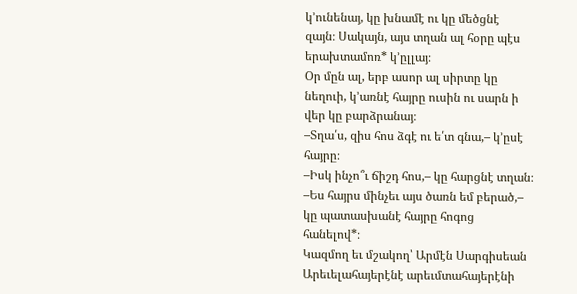կ՚ունենայ, կը խնամէ ու կը մեծցնէ
զայն։ Սակայն, այս տղան ալ հօրը պէս երախտամոռ* կ՚ըլլայ։
Օր մըն ալ, երբ ասոր ալ սիրտը կը նեղուի, կ՚առնէ հայրը ուսին ու սարն ի
վեր կը բարձրանայ։
–Տղա՛ս, զիս հոս ձգէ ու ե՛տ գնա,– կ՚ըսէ հայրը։
–Իսկ ինչո՞ւ ճիշդ հոս,– կը հարցնէ տղան։
–Ես հայրս մինչեւ այս ծառն եմ բերած,– կը պատասխանէ հայրը հոգոց
հանելով*։
Կազմող եւ մշակող՝ Արմէն Սարգիսեան
Արեւելահայերէնէ արեւմտահայերէնի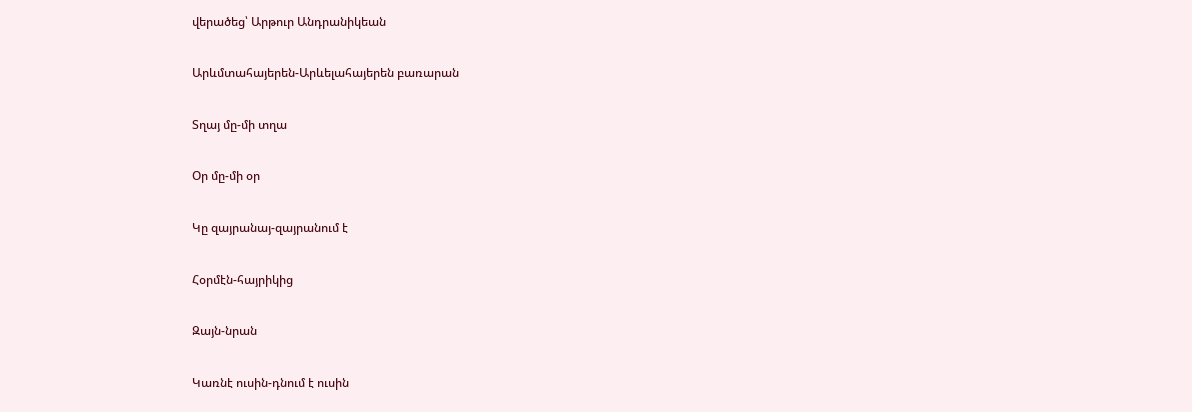վերածեց՝ Արթուր Անդրանիկեան

Արևմտահայերեն-Արևելահայերեն բառարան

Տղայ մը-մի տղա

Օր մը-մի օր

Կը զայրանայ-զայրանում է

Հօրմէն-հայրիկից

Զայն-նրան

Կառնէ ուսին-դնում է ուսին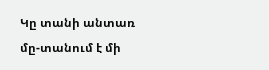Կը տանի անտառ մը-տանում է մի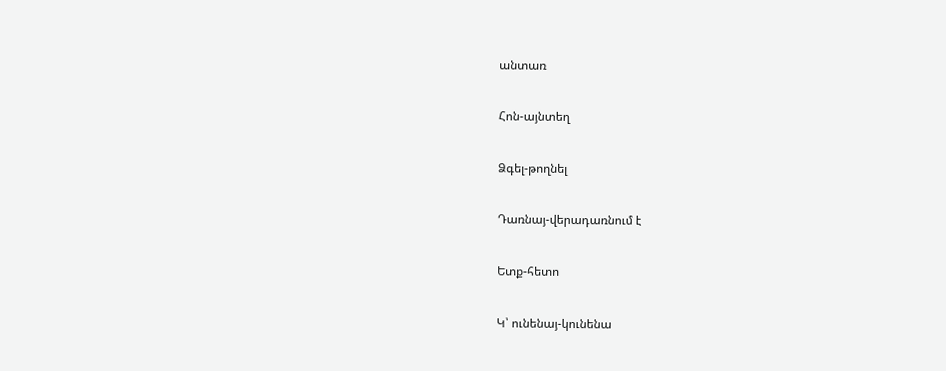անտառ

Հոն-այնտեղ

Ձգել-թողնել

Դառնայ-վերադառնում է

Ետք-հետո

Կ՝ ունենայ-կունենա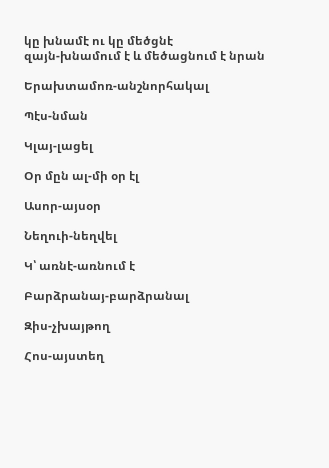կը խնամէ ու կը մեծցնէ
զայն-խնամում է և մեծացնում է նրան

Երախտամոռ-անշնորհակալ

Պէս-նման

Կլայ-լացել

Օր մըն ալ-մի օր էլ

Ասոր-այսօր

Նեղուի-նեղվել

Կ՝ առնէ-առնում է

Բարձրանայ-բարձրանալ

Զիս-չխայթող

Հոս-այստեղ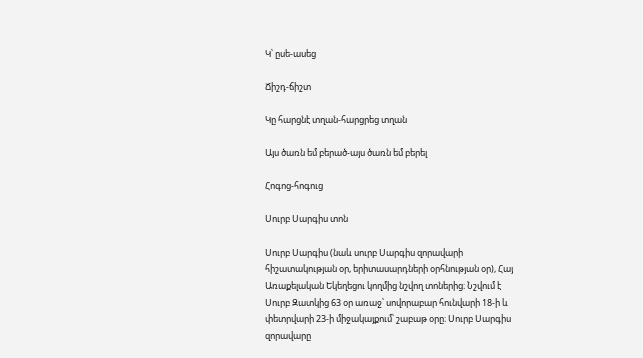Կ՝ ըսե-ասեց

Ճիշդ-ճիշտ

Կը հարցնէ տղան-հարցրեց տղան

Այս ծառն եմ բերած-այս ծառն եմ բերել

Հոգոց-հոգուց

Սուրբ Սարգիս տոն

Սուրբ Սարգիս (նաև սուրբ Սարգիս զորավարի հիշատակության օր, երիտասարդների օրհնության օր), Հայ Առաքելական Եկեղեցու կողմից նշվող տոներից։ Նշվում է Սուրբ Զատկից 63 օր առաջ՝ սովորաբար հունվարի 18-ի և փետրվարի 23-ի միջակայքում՝ շաբաթ օրը։ Սուրբ Սարգիս զորավարը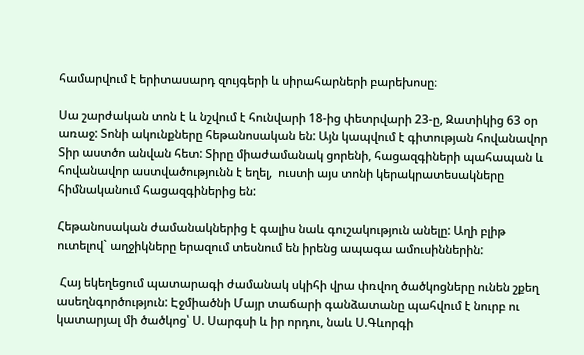համարվում է երիտասարդ զույգերի և սիրահարների բարեխոսը։

Սա շարժական տոն է և նշվում է հունվարի 18-ից փետրվարի 23-ը, Զատիկից 63 օր առաջ: Տոնի ակունքները հեթանոսական են: Այն կապվում է գիտության հովանավոր Տիր աստծո անվան հետ: Տիրը միաժամանակ ցորենի, հացազգիների պահապան և հովանավոր աստվածությունն է եղել,  ուստի այս տոնի կերակրատեսակները հիմնականում հացազգիներից են:

Հեթանոսական ժամանակներից է գալիս նաև գուշակություն անելը: Աղի բլիթ ուտելով` աղջիկները երազում տեսնում են իրենց ապագա ամուսիններին:

 Հայ եկեղեցում պատարագի ժամանակ սկիհի վրա փռվող ծածկոցները ունեն շքեղ ասեղնգործություն: Էջմիածնի Մայր տաճարի գանձատանը պահվում է նուրբ ու կատարյալ մի ծածկոց՝ Ս. Սարգսի և իր որդու, նաև Ս.Գևորգի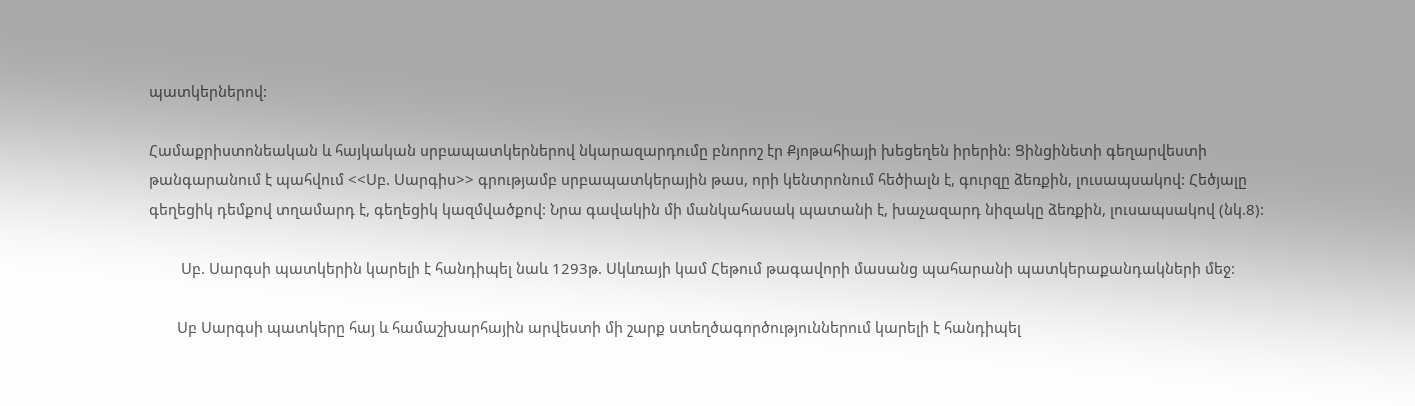պատկերներով:

Համաքրիստոնեական և հայկական սրբապատկերներով նկարազարդումը բնորոշ էր Քյոթահիայի խեցեղեն իրերին: Ցինցինետի գեղարվեստի թանգարանում է պահվում <<Սբ. Սարգիս>> գրությամբ սրբապատկերային թաս, որի կենտրոնում հեծիալն է, գուրզը ձեռքին, լուսապսակով: Հեծյալը գեղեցիկ դեմքով տղամարդ է, գեղեցիկ կազմվածքով: Նրա գավակին մի մանկահասակ պատանի է, խաչազարդ նիզակը ձեռքին, լուսապսակով (նկ.8):

        Սբ. Սարգսի պատկերին կարելի է հանդիպել նաև 1293թ. Սկևռայի կամ Հեթում թագավորի մասանց պահարանի պատկերաքանդակների մեջ:

       Սբ Սարգսի պատկերը հայ և համաշխարհային արվեստի մի շարք ստեղծագործություններում կարելի է հանդիպել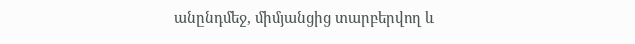անընդմեջ, միմյանցից տարբերվող և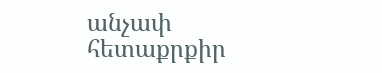անչափ հետաքրքիր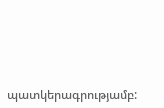պատկերագրությամբ: